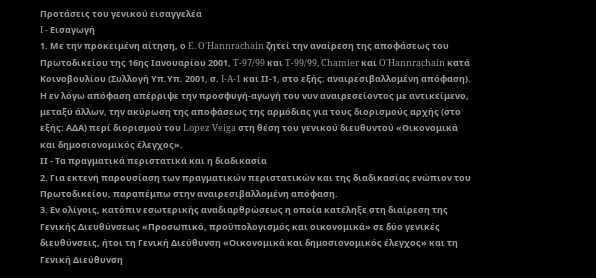Προτάσεις του γενικού εισαγγελέα
I - Εισαγωγή
1. Με την προκειμένη αίτηση, ο E. O'Hannrachain ζητεί την αναίρεση της αποφάσεως του Πρωτοδικείου της 16ης Ιανουαρίου 2001, T-97/99 και T-99/99, Chamier και O'Hannrachain κατά Κοινοβουλίου (Συλλογή Υπ.Υπ. 2001, σ. I-A-1 και ΙΙ-1, στο εξής: αναιρεσιβαλλομένη απόφαση). Η εν λόγω απόφαση απέρριψε την προσφυγή-αγωγή του νυν αναιρεσείοντος με αντικείμενο, μεταξύ άλλων, την ακύρωση της αποφάσεως της αρμόδιας για τους διορισμούς αρχής (στο εξής: ΑΔΑ) περί διορισμού του Lopez Veiga στη θέση του γενικού διευθυντού «Οικονομικά και δημοσιονομικός έλεγχος».
ΙΙ - Τα πραγματικά περιστατικά και η διαδικασία
2. Για εκτενή παρουσίαση των πραγματικών περιστατικών και της διαδικασίας ενώπιον του Πρωτοδικείου, παραπέμπω στην αναιρεσιβαλλομένη απόφαση.
3. Εν ολίγοις, κατόπιν εσωτερικής αναδιαρθρώσεως η οποία κατέληξε στη διαίρεση της Γενικής Διευθύνσεως «Προσωπικό, προϋπολογισμός και οικονομικά» σε δύο γενικές διευθύνσεις, ήτοι τη Γενική Διεύθυνση «Οικονομικά και δημοσιονομικός έλεγχος» και τη Γενική Διεύθυνση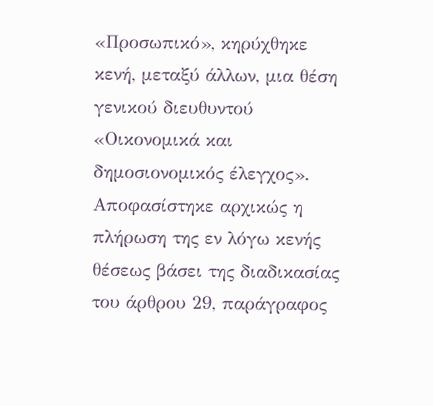«Προσωπικό», κηρύχθηκε κενή, μεταξύ άλλων, μια θέση γενικού διευθυντού «Οικονομικά και δημοσιονομικός έλεγχος». Αποφασίστηκε αρχικώς η πλήρωση της εν λόγω κενής θέσεως βάσει της διαδικασίας του άρθρου 29, παράγραφος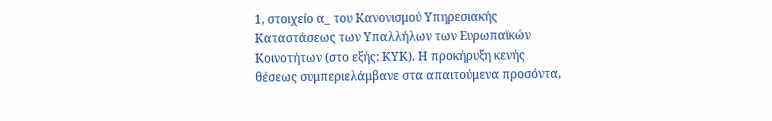1, στοιχείο α_ του Κανονισμού Υπηρεσιακής Καταστάσεως των Υπαλλήλων των Ευρωπαϊκών Κοινοτήτων (στο εξής: ΚΥΚ). Η προκήρυξη κενής θέσεως συμπεριελάμβανε στα απαιτούμενα προσόντα,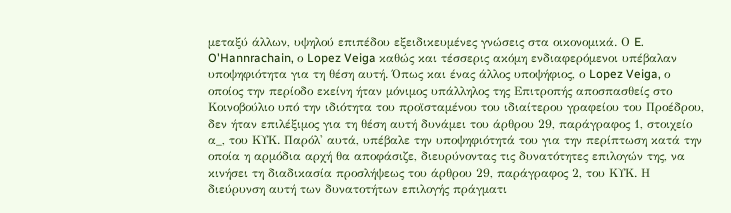μεταξύ άλλων, υψηλού επιπέδου εξειδικευμένες γνώσεις στα οικονομικά. Ο E. O'Hannrachain, ο Lopez Veiga καθώς και τέσσερις ακόμη ενδιαφερόμενοι υπέβαλαν υποψηφιότητα για τη θέση αυτή. Όπως και ένας άλλος υποψήφιος, ο Lopez Veiga, ο οποίος την περίοδο εκείνη ήταν μόνιμος υπάλληλος της Επιτροπής αποσπασθείς στο Κοινοβούλιο υπό την ιδιότητα του προϊσταμένου του ιδιαίτερου γραφείου του Προέδρου, δεν ήταν επιλέξιμος για τη θέση αυτή δυνάμει του άρθρου 29, παράγραφος 1, στοιχείο α_, του ΚΥΚ. Παρόλ' αυτά, υπέβαλε την υποψηφιότητά του για την περίπτωση κατά την οποία η αρμόδια αρχή θα αποφάσιζε, διευρύνοντας τις δυνατότητες επιλογών της, να κινήσει τη διαδικασία προσλήψεως του άρθρου 29, παράγραφος 2, του ΚΥΚ. Η διεύρυνση αυτή των δυνατοτήτων επιλογής πράγματι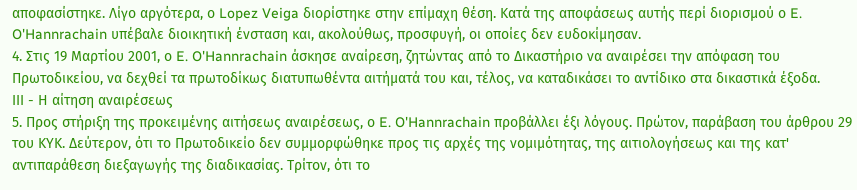αποφασίστηκε. Λίγο αργότερα, ο Lopez Veiga διορίστηκε στην επίμαχη θέση. Κατά της αποφάσεως αυτής περί διορισμού ο E. O'Hannrachain υπέβαλε διοικητική ένσταση και, ακολούθως, προσφυγή, οι οποίες δεν ευδοκίμησαν.
4. Στις 19 Μαρτίου 2001, ο E. O'Hannrachain άσκησε αναίρεση, ζητώντας από το Δικαστήριο να αναιρέσει την απόφαση του Πρωτοδικείου, να δεχθεί τα πρωτοδίκως διατυπωθέντα αιτήματά του και, τέλος, να καταδικάσει το αντίδικο στα δικαστικά έξοδα.
ΙΙΙ - Η αίτηση αναιρέσεως
5. Προς στήριξη της προκειμένης αιτήσεως αναιρέσεως, ο E. O'Hannrachain προβάλλει έξι λόγους. Πρώτον, παράβαση του άρθρου 29 του ΚΥΚ. Δεύτερον, ότι το Πρωτοδικείο δεν συμμορφώθηκε προς τις αρχές της νομιμότητας, της αιτιολογήσεως και της κατ' αντιπαράθεση διεξαγωγής της διαδικασίας. Τρίτον, ότι το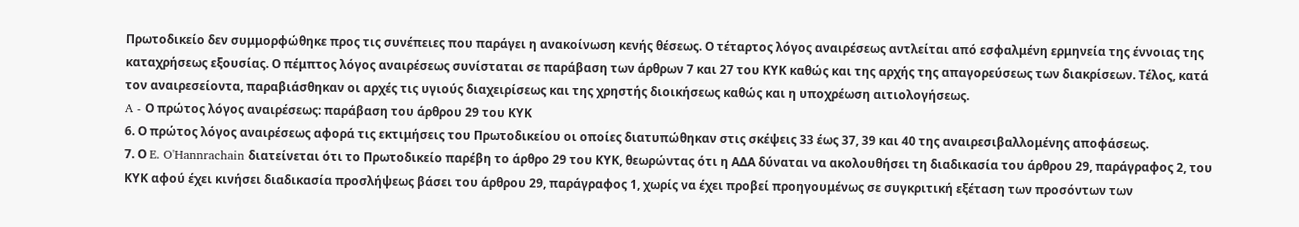Πρωτοδικείο δεν συμμορφώθηκε προς τις συνέπειες που παράγει η ανακοίνωση κενής θέσεως. Ο τέταρτος λόγος αναιρέσεως αντλείται από εσφαλμένη ερμηνεία της έννοιας της καταχρήσεως εξουσίας. Ο πέμπτος λόγος αναιρέσεως συνίσταται σε παράβαση των άρθρων 7 και 27 του ΚΥΚ καθώς και της αρχής της απαγορεύσεως των διακρίσεων. Τέλος, κατά τον αναιρεσείοντα, παραβιάσθηκαν οι αρχές τις υγιούς διαχειρίσεως και της χρηστής διοικήσεως καθώς και η υποχρέωση αιτιολογήσεως.
A - Ο πρώτος λόγος αναιρέσεως: παράβαση του άρθρου 29 του ΚΥΚ
6. Ο πρώτος λόγος αναιρέσεως αφορά τις εκτιμήσεις του Πρωτοδικείου οι οποίες διατυπώθηκαν στις σκέψεις 33 έως 37, 39 και 40 της αναιρεσιβαλλομένης αποφάσεως.
7. Ο E. O'Hannrachain διατείνεται ότι το Πρωτοδικείο παρέβη το άρθρο 29 του ΚΥΚ, θεωρώντας ότι η ΑΔΑ δύναται να ακολουθήσει τη διαδικασία του άρθρου 29, παράγραφος 2, του ΚΥΚ αφού έχει κινήσει διαδικασία προσλήψεως βάσει του άρθρου 29, παράγραφος 1, χωρίς να έχει προβεί προηγουμένως σε συγκριτική εξέταση των προσόντων των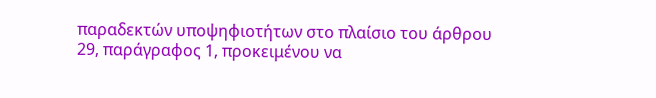παραδεκτών υποψηφιοτήτων στο πλαίσιο του άρθρου 29, παράγραφος 1, προκειμένου να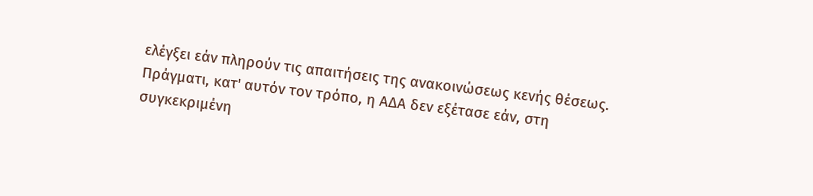ελέγξει εάν πληρούν τις απαιτήσεις της ανακοινώσεως κενής θέσεως. Πράγματι, κατ' αυτόν τον τρόπο, η ΑΔΑ δεν εξέτασε εάν, στη συγκεκριμένη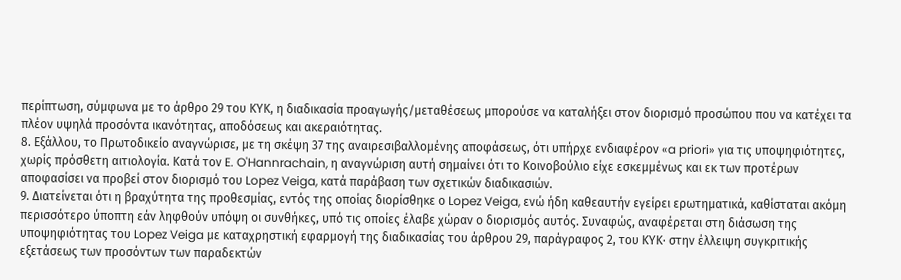περίπτωση, σύμφωνα με το άρθρο 29 του ΚΥΚ, η διαδικασία προαγωγής/μεταθέσεως μπορούσε να καταλήξει στον διορισμό προσώπου που να κατέχει τα πλέον υψηλά προσόντα ικανότητας, αποδόσεως και ακεραιότητας.
8. Εξάλλου, το Πρωτοδικείο αναγνώρισε, με τη σκέψη 37 της αναιρεσιβαλλομένης αποφάσεως, ότι υπήρχε ενδιαφέρον «a priori» για τις υποψηφιότητες, χωρίς πρόσθετη αιτιολογία. Κατά τον E. O'Hannrachain, η αναγνώριση αυτή σημαίνει ότι το Κοινοβούλιο είχε εσκεμμένως και εκ των προτέρων αποφασίσει να προβεί στον διορισμό του Lopez Veiga, κατά παράβαση των σχετικών διαδικασιών.
9. Διατείνεται ότι η βραχύτητα της προθεσμίας, εντός της οποίας διορίσθηκε ο Lopez Veiga, ενώ ήδη καθεαυτήν εγείρει ερωτηματικά, καθίσταται ακόμη περισσότερο ύποπτη εάν ληφθούν υπόψη οι συνθήκες, υπό τις οποίες έλαβε χώραν ο διορισμός αυτός. Συναφώς, αναφέρεται στη διάσωση της υποψηφιότητας του Lopez Veiga με καταχρηστική εφαρμογή της διαδικασίας του άρθρου 29, παράγραφος 2, του ΚΥΚ· στην έλλειψη συγκριτικής εξετάσεως των προσόντων των παραδεκτών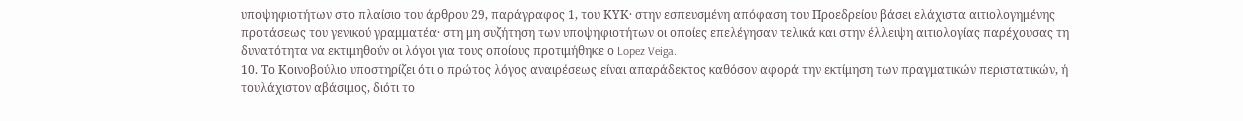υποψηφιοτήτων στο πλαίσιο του άρθρου 29, παράγραφος 1, του ΚΥΚ· στην εσπευσμένη απόφαση του Προεδρείου βάσει ελάχιστα αιτιολογημένης προτάσεως του γενικού γραμματέα· στη μη συζήτηση των υποψηφιοτήτων οι οποίες επελέγησαν τελικά και στην έλλειψη αιτιολογίας παρέχουσας τη δυνατότητα να εκτιμηθούν οι λόγοι για τους οποίους προτιμήθηκε ο Lopez Veiga.
10. Το Κοινοβούλιο υποστηρίζει ότι ο πρώτος λόγος αναιρέσεως είναι απαράδεκτος καθόσον αφορά την εκτίμηση των πραγματικών περιστατικών, ή τουλάχιστον αβάσιμος, διότι το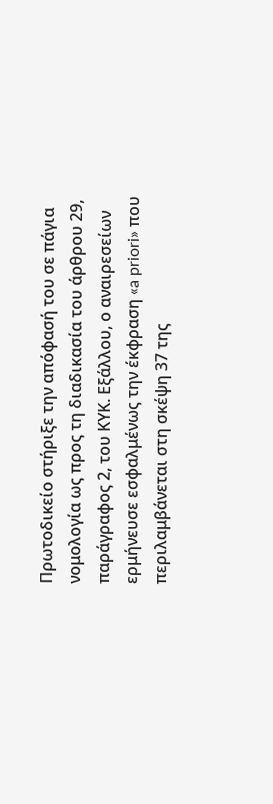Πρωτοδικείο στήριξε την απόφασή του σε πάγια νομολογία ως προς τη διαδικασία του άρθρου 29, παράγραφος 2, του ΚΥΚ. Εξάλλου, ο αναιρεσείων ερμήνευσε εσφαλμένως την έκφραση «a priori» που περιλαμβάνεται στη σκέψη 37 της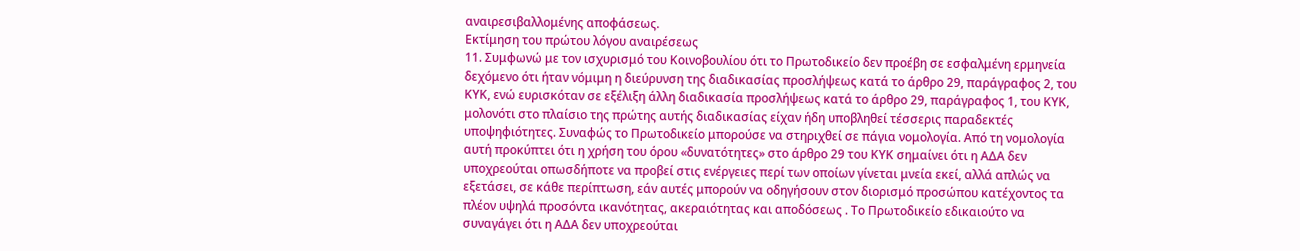αναιρεσιβαλλομένης αποφάσεως.
Εκτίμηση του πρώτου λόγου αναιρέσεως
11. Συμφωνώ με τον ισχυρισμό του Κοινοβουλίου ότι το Πρωτοδικείο δεν προέβη σε εσφαλμένη ερμηνεία δεχόμενο ότι ήταν νόμιμη η διεύρυνση της διαδικασίας προσλήψεως κατά το άρθρο 29, παράγραφος 2, του ΚΥΚ, ενώ ευρισκόταν σε εξέλιξη άλλη διαδικασία προσλήψεως κατά το άρθρο 29, παράγραφος 1, του ΚΥΚ, μολονότι στο πλαίσιο της πρώτης αυτής διαδικασίας είχαν ήδη υποβληθεί τέσσερις παραδεκτές υποψηφιότητες. Συναφώς το Πρωτοδικείο μπορούσε να στηριχθεί σε πάγια νομολογία. Από τη νομολογία αυτή προκύπτει ότι η χρήση του όρου «δυνατότητες» στο άρθρο 29 του ΚΥΚ σημαίνει ότι η ΑΔΑ δεν υποχρεούται οπωσδήποτε να προβεί στις ενέργειες περί των οποίων γίνεται μνεία εκεί, αλλά απλώς να εξετάσει, σε κάθε περίπτωση, εάν αυτές μπορούν να οδηγήσουν στον διορισμό προσώπου κατέχοντος τα πλέον υψηλά προσόντα ικανότητας, ακεραιότητας και αποδόσεως . Το Πρωτοδικείο εδικαιούτο να συναγάγει ότι η ΑΔΑ δεν υποχρεούται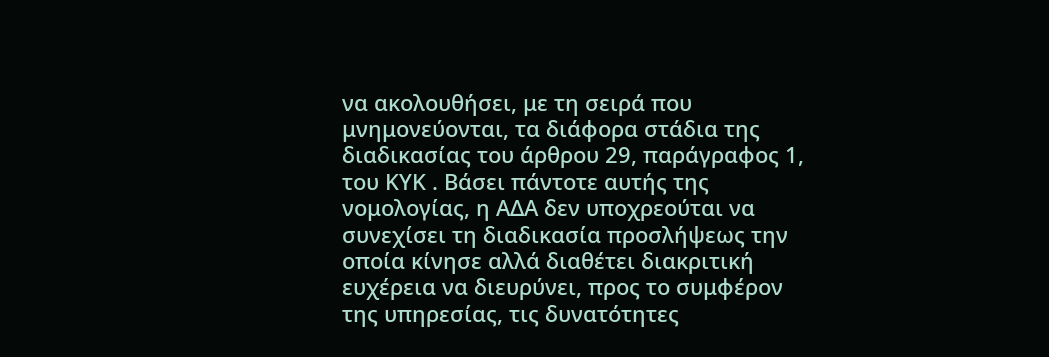να ακολουθήσει, με τη σειρά που μνημονεύονται, τα διάφορα στάδια της διαδικασίας του άρθρου 29, παράγραφος 1, του ΚΥΚ . Βάσει πάντοτε αυτής της νομολογίας, η ΑΔΑ δεν υποχρεούται να συνεχίσει τη διαδικασία προσλήψεως την οποία κίνησε αλλά διαθέτει διακριτική ευχέρεια να διευρύνει, προς το συμφέρον της υπηρεσίας, τις δυνατότητες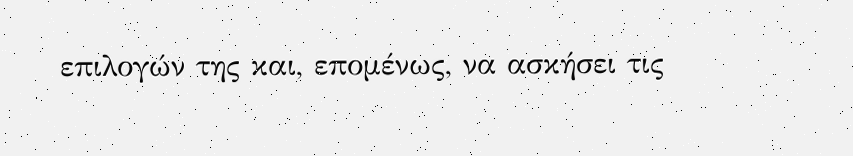επιλογών της και, επομένως, να ασκήσει τις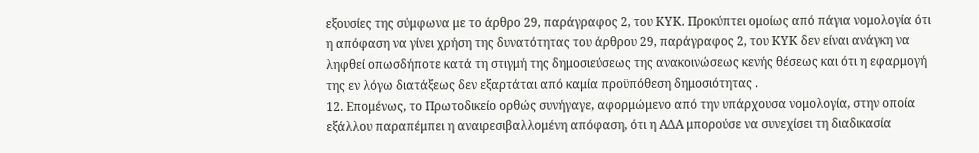εξουσίες της σύμφωνα με το άρθρο 29, παράγραφος 2, του ΚΥΚ. Προκύπτει ομοίως από πάγια νομολογία ότι η απόφαση να γίνει χρήση της δυνατότητας του άρθρου 29, παράγραφος 2, του ΚΥΚ δεν είναι ανάγκη να ληφθεί οπωσδήποτε κατά τη στιγμή της δημοσιεύσεως της ανακοινώσεως κενής θέσεως και ότι η εφαρμογή της εν λόγω διατάξεως δεν εξαρτάται από καμία προϋπόθεση δημοσιότητας .
12. Επομένως, το Πρωτοδικείο ορθώς συνήγαγε, αφορμώμενο από την υπάρχουσα νομολογία, στην οποία εξάλλου παραπέμπει η αναιρεσιβαλλομένη απόφαση, ότι η ΑΔΑ μπορούσε να συνεχίσει τη διαδικασία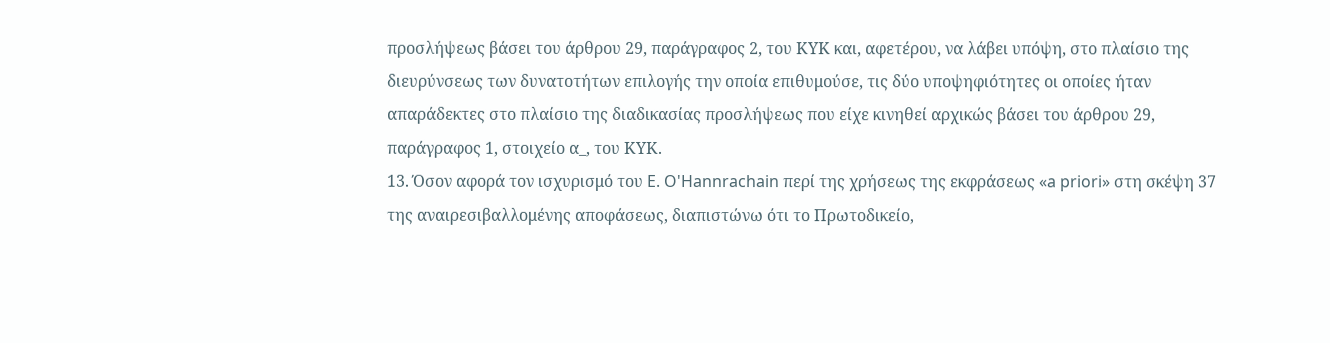προσλήψεως βάσει του άρθρου 29, παράγραφος 2, του ΚΥΚ και, αφετέρου, να λάβει υπόψη, στο πλαίσιο της διευρύνσεως των δυνατοτήτων επιλογής την οποία επιθυμούσε, τις δύο υποψηφιότητες οι οποίες ήταν απαράδεκτες στο πλαίσιο της διαδικασίας προσλήψεως που είχε κινηθεί αρχικώς βάσει του άρθρου 29, παράγραφος 1, στοιχείο α_, του ΚΥΚ.
13. Όσον αφορά τον ισχυρισμό του E. O'Hannrachain περί της χρήσεως της εκφράσεως «a priori» στη σκέψη 37 της αναιρεσιβαλλομένης αποφάσεως, διαπιστώνω ότι το Πρωτοδικείο,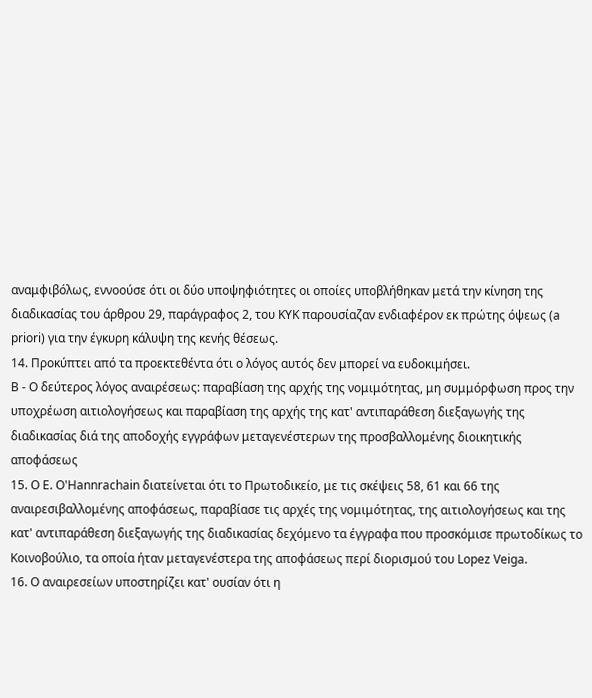αναμφιβόλως, εννοούσε ότι οι δύο υποψηφιότητες οι οποίες υποβλήθηκαν μετά την κίνηση της διαδικασίας του άρθρου 29, παράγραφος 2, του ΚΥΚ παρουσίαζαν ενδιαφέρον εκ πρώτης όψεως (a priori) για την έγκυρη κάλυψη της κενής θέσεως.
14. Προκύπτει από τα προεκτεθέντα ότι ο λόγος αυτός δεν μπορεί να ευδοκιμήσει.
B - Ο δεύτερος λόγος αναιρέσεως: παραβίαση της αρχής της νομιμότητας, μη συμμόρφωση προς την υποχρέωση αιτιολογήσεως και παραβίαση της αρχής της κατ' αντιπαράθεση διεξαγωγής της διαδικασίας διά της αποδοχής εγγράφων μεταγενέστερων της προσβαλλομένης διοικητικής αποφάσεως
15. Ο E. O'Hannrachain διατείνεται ότι το Πρωτοδικείο, με τις σκέψεις 58, 61 και 66 της αναιρεσιβαλλομένης αποφάσεως, παραβίασε τις αρχές της νομιμότητας, της αιτιολογήσεως και της κατ' αντιπαράθεση διεξαγωγής της διαδικασίας δεχόμενο τα έγγραφα που προσκόμισε πρωτοδίκως το Κοινοβούλιο, τα οποία ήταν μεταγενέστερα της αποφάσεως περί διορισμού του Lopez Veiga.
16. Ο αναιρεσείων υποστηρίζει κατ' ουσίαν ότι η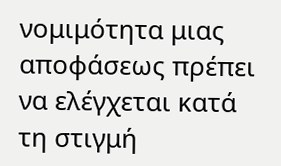νομιμότητα μιας αποφάσεως πρέπει να ελέγχεται κατά τη στιγμή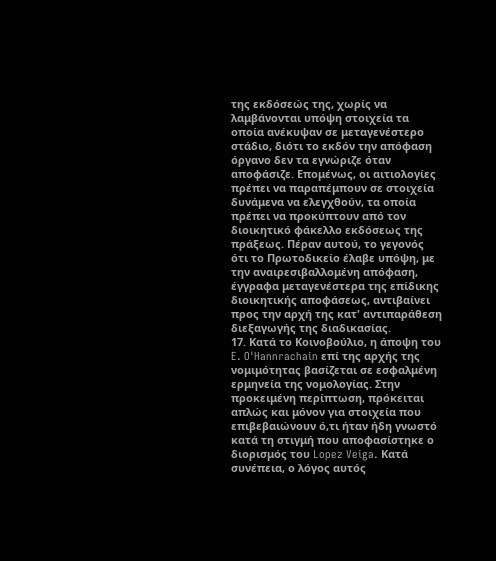της εκδόσεώς της, χωρίς να λαμβάνονται υπόψη στοιχεία τα οποία ανέκυψαν σε μεταγενέστερο στάδιο, διότι το εκδόν την απόφαση όργανο δεν τα εγνώριζε όταν αποφάσιζε. Επομένως, οι αιτιολογίες πρέπει να παραπέμπουν σε στοιχεία δυνάμενα να ελεγχθούν, τα οποία πρέπει να προκύπτουν από τον διοικητικό φάκελλο εκδόσεως της πράξεως. Πέραν αυτού, το γεγονός ότι το Πρωτοδικείο έλαβε υπόψη, με την αναιρεσιβαλλομένη απόφαση, έγγραφα μεταγενέστερα της επίδικης διοικητικής αποφάσεως, αντιβαίνει προς την αρχή της κατ' αντιπαράθεση διεξαγωγής της διαδικασίας.
17. Κατά το Κοινοβούλιο, η άποψη του E. O'Hannrachain επί της αρχής της νομιμότητας βασίζεται σε εσφαλμένη ερμηνεία της νομολογίας. Στην προκειμένη περίπτωση, πρόκειται απλώς και μόνον για στοιχεία που επιβεβαιώνουν ό,τι ήταν ήδη γνωστό κατά τη στιγμή που αποφασίστηκε ο διορισμός του Lopez Veiga. Κατά συνέπεια, ο λόγος αυτός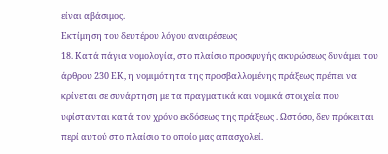είναι αβάσιμος.
Εκτίμηση του δευτέρου λόγου αναιρέσεως
18. Κατά πάγια νομολογία, στο πλαίσιο προσφυγής ακυρώσεως δυνάμει του άρθρου 230 ΕΚ, η νομιμότητα της προσβαλλομένης πράξεως πρέπει να κρίνεται σε συνάρτηση με τα πραγματικά και νομικά στοιχεία που υφίστανται κατά τον χρόνο εκδόσεως της πράξεως . Ωστόσο, δεν πρόκειται περί αυτού στο πλαίσιο το οποίο μας απασχολεί.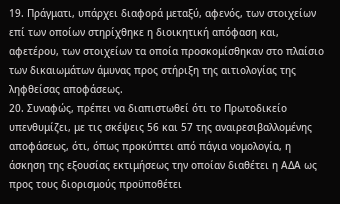19. Πράγματι, υπάρχει διαφορά μεταξύ, αφενός, των στοιχείων επί των οποίων στηρίχθηκε η διοικητική απόφαση και, αφετέρου, των στοιχείων τα οποία προσκομίσθηκαν στο πλαίσιο των δικαιωμάτων άμυνας προς στήριξη της αιτιολογίας της ληφθείσας αποφάσεως.
20. Συναφώς, πρέπει να διαπιστωθεί ότι το Πρωτοδικείο υπενθυμίζει, με τις σκέψεις 56 και 57 της αναιρεσιβαλλομένης αποφάσεως, ότι, όπως προκύπτει από πάγια νομολογία, η άσκηση της εξουσίας εκτιμήσεως την οποίαν διαθέτει η ΑΔΑ ως προς τους διορισμούς προϋποθέτει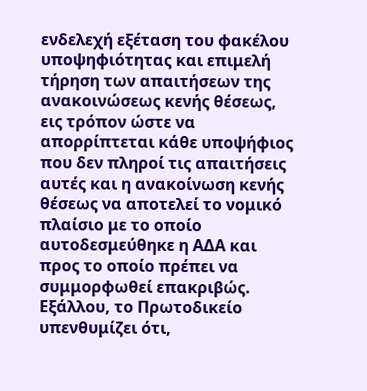ενδελεχή εξέταση του φακέλου υποψηφιότητας και επιμελή τήρηση των απαιτήσεων της ανακοινώσεως κενής θέσεως, εις τρόπον ώστε να απορρίπτεται κάθε υποψήφιος που δεν πληροί τις απαιτήσεις αυτές και η ανακοίνωση κενής θέσεως να αποτελεί το νομικό πλαίσιο με το οποίο αυτοδεσμεύθηκε η ΑΔΑ και προς το οποίο πρέπει να συμμορφωθεί επακριβώς. Εξάλλου, το Πρωτοδικείο υπενθυμίζει ότι,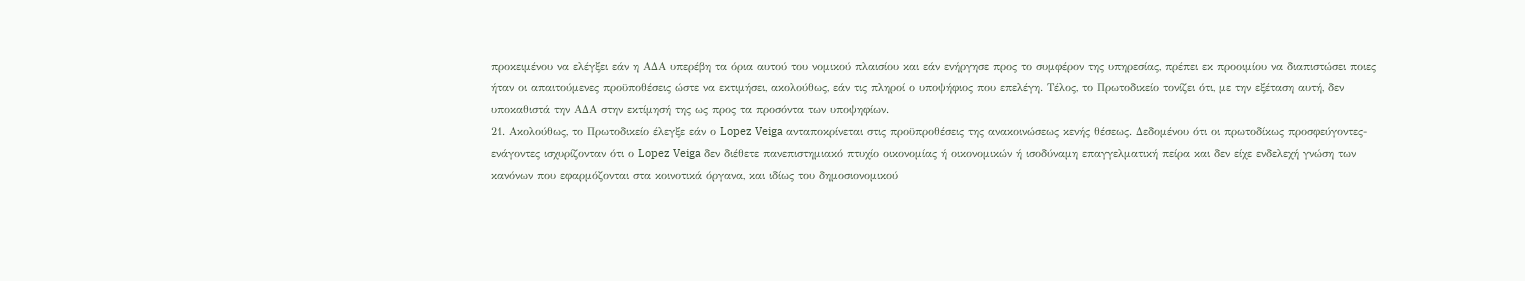προκειμένου να ελέγξει εάν η ΑΔΑ υπερέβη τα όρια αυτού του νομικού πλαισίου και εάν ενήργησε προς το συμφέρον της υπηρεσίας, πρέπει εκ προοιμίου να διαπιστώσει ποιες ήταν οι απαιτούμενες προϋποθέσεις ώστε να εκτιμήσει, ακολούθως, εάν τις πληροί ο υποψήφιος που επελέγη. Τέλος, το Πρωτοδικείο τονίζει ότι, με την εξέταση αυτή, δεν υποκαθιστά την ΑΔΑ στην εκτίμησή της ως προς τα προσόντα των υποψηφίων.
21. Ακολούθως, το Πρωτοδικείο έλεγξε εάν ο Lopez Veiga ανταποκρίνεται στις προϋπροθέσεις της ανακοινώσεως κενής θέσεως. Δεδομένου ότι οι πρωτοδίκως προσφεύγοντες-ενάγοντες ισχυρίζονταν ότι ο Lopez Veiga δεν διέθετε πανεπιστημιακό πτυχίο οικονομίας ή οικονομικών ή ισοδύναμη επαγγελματική πείρα και δεν είχε ενδελεχή γνώση των κανόνων που εφαρμόζονται στα κοινοτικά όργανα, και ιδίως του δημοσιονομικού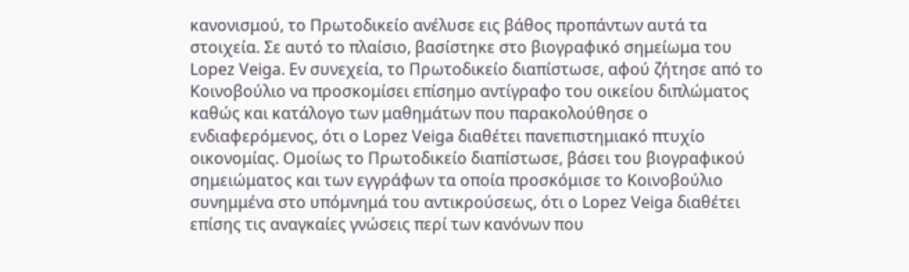κανονισμού, το Πρωτοδικείο ανέλυσε εις βάθος προπάντων αυτά τα στοιχεία. Σε αυτό το πλαίσιο, βασίστηκε στο βιογραφικό σημείωμα του Lopez Veiga. Εν συνεχεία, το Πρωτοδικείο διαπίστωσε, αφού ζήτησε από το Κοινοβούλιο να προσκομίσει επίσημο αντίγραφο του οικείου διπλώματος καθώς και κατάλογο των μαθημάτων που παρακολούθησε ο ενδιαφερόμενος, ότι ο Lopez Veiga διαθέτει πανεπιστημιακό πτυχίο οικονομίας. Ομοίως το Πρωτοδικείο διαπίστωσε, βάσει του βιογραφικού σημειώματος και των εγγράφων τα οποία προσκόμισε το Κοινοβούλιο συνημμένα στο υπόμνημά του αντικρούσεως, ότι ο Lopez Veiga διαθέτει επίσης τις αναγκαίες γνώσεις περί των κανόνων που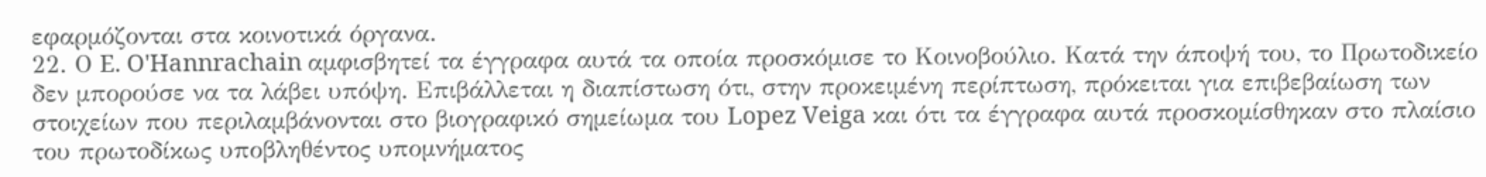εφαρμόζονται στα κοινοτικά όργανα.
22. Ο E. O'Hannrachain αμφισβητεί τα έγγραφα αυτά τα οποία προσκόμισε το Κοινοβούλιο. Κατά την άποψή του, το Πρωτοδικείο δεν μπορούσε να τα λάβει υπόψη. Επιβάλλεται η διαπίστωση ότι, στην προκειμένη περίπτωση, πρόκειται για επιβεβαίωση των στοιχείων που περιλαμβάνονται στο βιογραφικό σημείωμα του Lopez Veiga και ότι τα έγγραφα αυτά προσκομίσθηκαν στο πλαίσιο του πρωτοδίκως υποβληθέντος υπομνήματος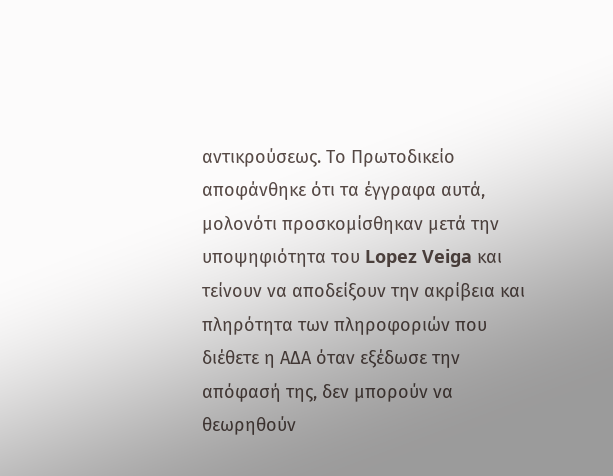αντικρούσεως. Το Πρωτοδικείο αποφάνθηκε ότι τα έγγραφα αυτά, μολονότι προσκομίσθηκαν μετά την υποψηφιότητα του Lopez Veiga και τείνουν να αποδείξουν την ακρίβεια και πληρότητα των πληροφοριών που διέθετε η ΑΔΑ όταν εξέδωσε την απόφασή της, δεν μπορούν να θεωρηθούν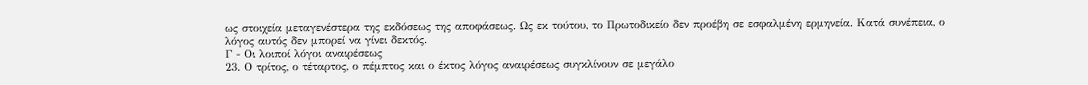ως στοιχεία μεταγενέστερα της εκδόσεως της αποφάσεως. Ως εκ τούτου, το Πρωτοδικείο δεν προέβη σε εσφαλμένη ερμηνεία. Κατά συνέπεια, ο λόγος αυτός δεν μπορεί να γίνει δεκτός.
Γ - Οι λοιποί λόγοι αναιρέσεως
23. Ο τρίτος, ο τέταρτος, ο πέμπτος και ο έκτος λόγος αναιρέσεως συγκλίνουν σε μεγάλο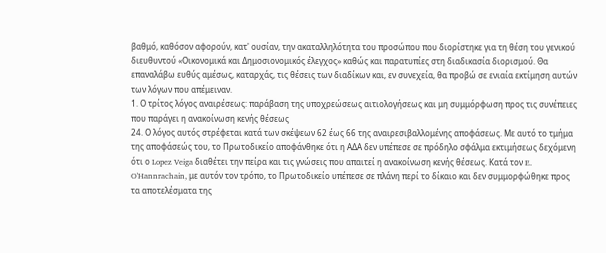βαθμό, καθόσον αφορούν, κατ' ουσίαν, την ακαταλληλότητα του προσώπου που διορίστηκε για τη θέση του γενικού διευθυντού «Οικονομικά και Δημοσιονομικός έλεγχος» καθώς και παρατυπίες στη διαδικασία διορισμού. Θα επαναλάβω ευθύς αμέσως, καταρχάς, τις θέσεις των διαδίκων και, εν συνεχεία, θα προβώ σε ενιαία εκτίμηση αυτών των λόγων που απέμειναν.
1. Ο τρίτος λόγος αναιρέσεως: παράβαση της υποχρεώσεως αιτιολογήσεως και μη συμμόρφωση προς τις συνέπειες που παράγει η ανακοίνωση κενής θέσεως
24. Ο λόγος αυτός στρέφεται κατά των σκέψεων 62 έως 66 της αναιρεσιβαλλομένης αποφάσεως. Με αυτό το τμήμα της αποφάσεώς του, το Πρωτοδικείο αποφάνθηκε ότι η ΑΔΑ δεν υπέπεσε σε πρόδηλο σφάλμα εκτιμήσεως δεχόμενη ότι ο Lopez Veiga διαθέτει την πείρα και τις γνώσεις που απαιτεί η ανακοίνωση κενής θέσεως. Κατά τον E. O'Hannrachain, με αυτόν τον τρόπο, το Πρωτοδικείο υπέπεσε σε πλάνη περί το δίκαιο και δεν συμμορφώθηκε προς τα αποτελέσματα της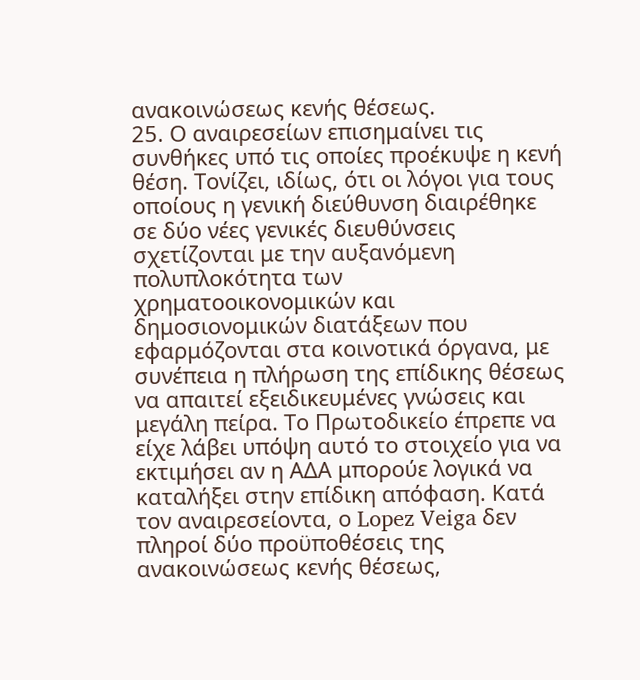ανακοινώσεως κενής θέσεως.
25. Ο αναιρεσείων επισημαίνει τις συνθήκες υπό τις οποίες προέκυψε η κενή θέση. Τονίζει, ιδίως, ότι οι λόγοι για τους οποίους η γενική διεύθυνση διαιρέθηκε σε δύο νέες γενικές διευθύνσεις σχετίζονται με την αυξανόμενη πολυπλοκότητα των χρηματοοικονομικών και δημοσιονομικών διατάξεων που εφαρμόζονται στα κοινοτικά όργανα, με συνέπεια η πλήρωση της επίδικης θέσεως να απαιτεί εξειδικευμένες γνώσεις και μεγάλη πείρα. Το Πρωτοδικείο έπρεπε να είχε λάβει υπόψη αυτό το στοιχείο για να εκτιμήσει αν η ΑΔΑ μπορούε λογικά να καταλήξει στην επίδικη απόφαση. Κατά τον αναιρεσείοντα, ο Lopez Veiga δεν πληροί δύο προϋποθέσεις της ανακοινώσεως κενής θέσεως,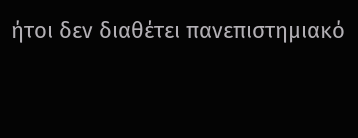ήτοι δεν διαθέτει πανεπιστημιακό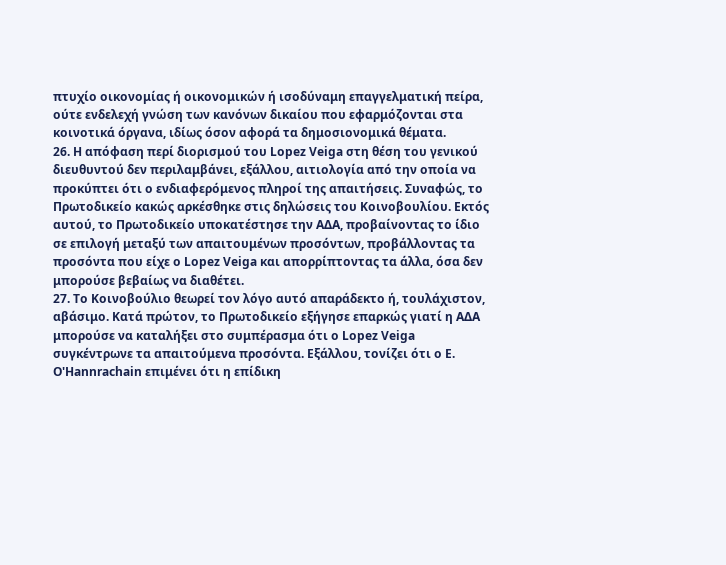πτυχίο οικονομίας ή οικονομικών ή ισοδύναμη επαγγελματική πείρα, ούτε ενδελεχή γνώση των κανόνων δικαίου που εφαρμόζονται στα κοινοτικά όργανα, ιδίως όσον αφορά τα δημοσιονομικά θέματα.
26. Η απόφαση περί διορισμού του Lopez Veiga στη θέση του γενικού διευθυντού δεν περιλαμβάνει, εξάλλου, αιτιολογία από την οποία να προκύπτει ότι ο ενδιαφερόμενος πληροί της απαιτήσεις. Συναφώς, το Πρωτοδικείο κακώς αρκέσθηκε στις δηλώσεις του Κοινοβουλίου. Εκτός αυτού, το Πρωτοδικείο υποκατέστησε την ΑΔΑ, προβαίνοντας το ίδιο σε επιλογή μεταξύ των απαιτουμένων προσόντων, προβάλλοντας τα προσόντα που είχε ο Lopez Veiga και απορρίπτοντας τα άλλα, όσα δεν μπορούσε βεβαίως να διαθέτει.
27. Το Κοινοβούλιο θεωρεί τον λόγο αυτό απαράδεκτο ή, τουλάχιστον, αβάσιμο. Κατά πρώτον, το Πρωτοδικείο εξήγησε επαρκώς γιατί η ΑΔΑ μπορούσε να καταλήξει στο συμπέρασμα ότι ο Lopez Veiga συγκέντρωνε τα απαιτούμενα προσόντα. Εξάλλου, τονίζει ότι ο E. O'Hannrachain επιμένει ότι η επίδικη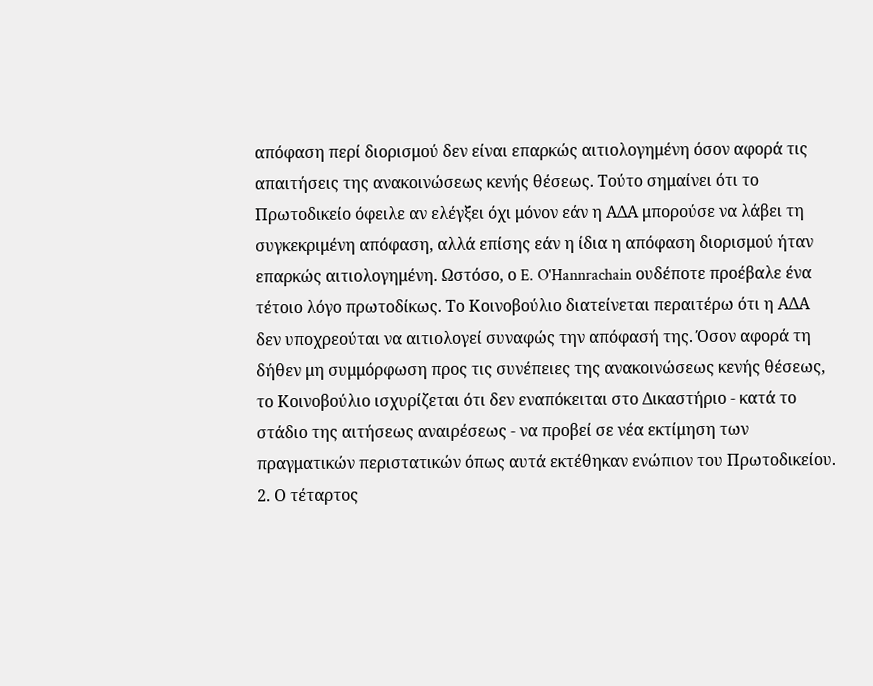απόφαση περί διορισμού δεν είναι επαρκώς αιτιολογημένη όσον αφορά τις απαιτήσεις της ανακοινώσεως κενής θέσεως. Τούτο σημαίνει ότι το Πρωτοδικείο όφειλε αν ελέγξει όχι μόνον εάν η ΑΔΑ μπορούσε να λάβει τη συγκεκριμένη απόφαση, αλλά επίσης εάν η ίδια η απόφαση διορισμού ήταν επαρκώς αιτιολογημένη. Ωστόσο, ο E. O'Hannrachain ουδέποτε προέβαλε ένα τέτοιο λόγο πρωτοδίκως. Το Κοινοβούλιο διατείνεται περαιτέρω ότι η ΑΔΑ δεν υποχρεούται να αιτιολογεί συναφώς την απόφασή της. Όσον αφορά τη δήθεν μη συμμόρφωση προς τις συνέπειες της ανακοινώσεως κενής θέσεως, το Κοινοβούλιο ισχυρίζεται ότι δεν εναπόκειται στο Δικαστήριο - κατά το στάδιο της αιτήσεως αναιρέσεως - να προβεί σε νέα εκτίμηση των πραγματικών περιστατικών όπως αυτά εκτέθηκαν ενώπιον του Πρωτοδικείου.
2. Ο τέταρτος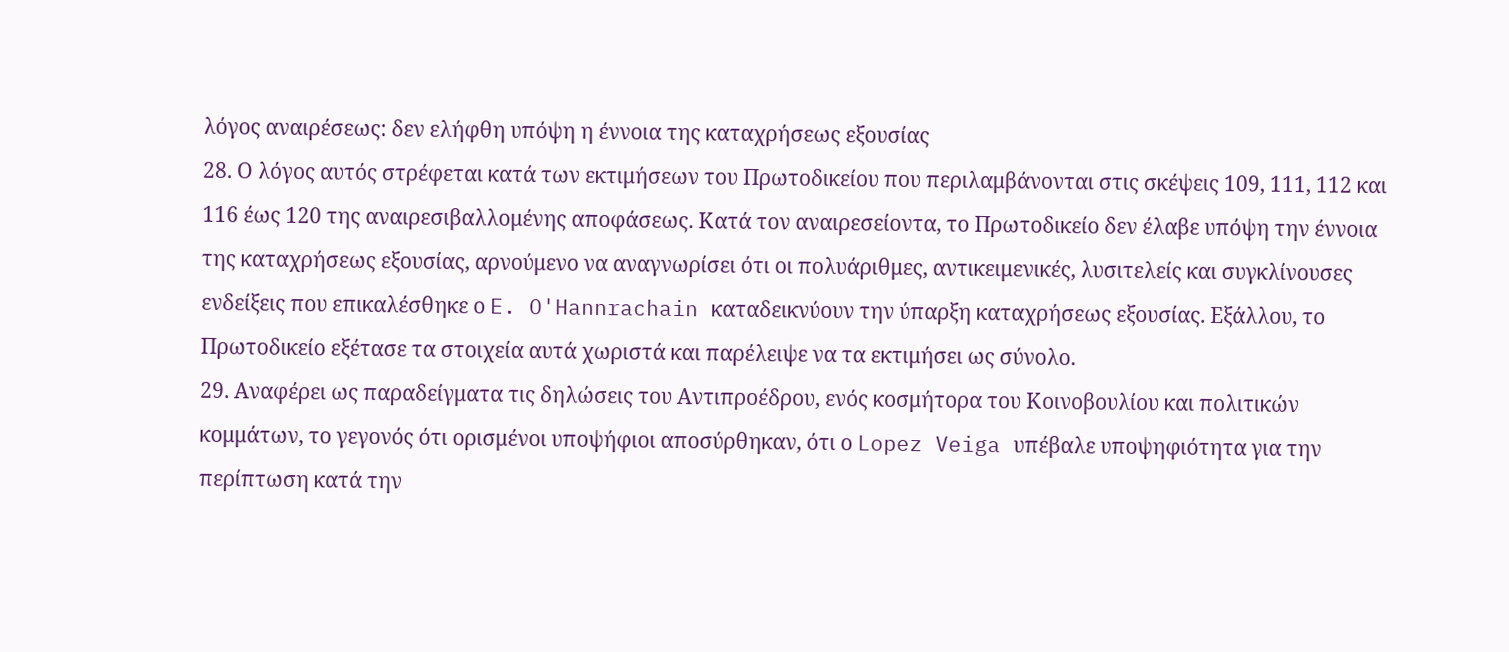λόγος αναιρέσεως: δεν ελήφθη υπόψη η έννοια της καταχρήσεως εξουσίας
28. Ο λόγος αυτός στρέφεται κατά των εκτιμήσεων του Πρωτοδικείου που περιλαμβάνονται στις σκέψεις 109, 111, 112 και 116 έως 120 της αναιρεσιβαλλομένης αποφάσεως. Κατά τον αναιρεσείοντα, το Πρωτοδικείο δεν έλαβε υπόψη την έννοια της καταχρήσεως εξουσίας, αρνούμενο να αναγνωρίσει ότι οι πολυάριθμες, αντικειμενικές, λυσιτελείς και συγκλίνουσες ενδείξεις που επικαλέσθηκε ο E. O'Hannrachain καταδεικνύουν την ύπαρξη καταχρήσεως εξουσίας. Εξάλλου, το Πρωτοδικείο εξέτασε τα στοιχεία αυτά χωριστά και παρέλειψε να τα εκτιμήσει ως σύνολο.
29. Αναφέρει ως παραδείγματα τις δηλώσεις του Αντιπροέδρου, ενός κοσμήτορα του Κοινοβουλίου και πολιτικών κομμάτων, το γεγονός ότι ορισμένοι υποψήφιοι αποσύρθηκαν, ότι ο Lopez Veiga υπέβαλε υποψηφιότητα για την περίπτωση κατά την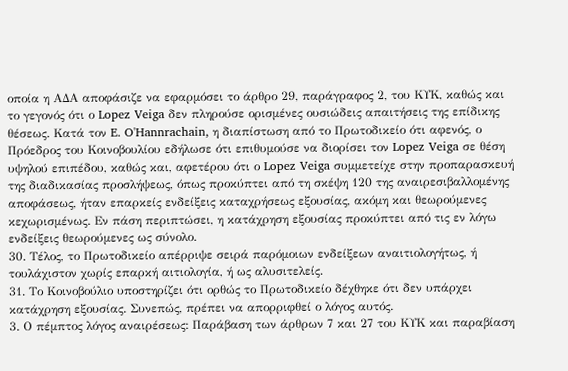οποία η ΑΔΑ αποφάσιζε να εφαρμόσει το άρθρο 29, παράγραφος 2, του ΚΥΚ, καθώς και το γεγονός ότι ο Lopez Veiga δεν πληρούσε ορισμένες ουσιώδεις απαιτήσεις της επίδικης θέσεως. Κατά τον E. O'Hannrachain, η διαπίστωση από το Πρωτοδικείο ότι αφενός, ο Πρόεδρος του Κοινοβουλίου εδήλωσε ότι επιθυμούσε να διορίσει τον Lopez Veiga σε θέση υψηλού επιπέδου, καθώς και, αφετέρου ότι ο Lopez Veiga συμμετείχε στην προπαρασκευή της διαδικασίας προσλήψεως, όπως προκύπτει από τη σκέψη 120 της αναιρεσιβαλλομένης αποφάσεως, ήταν επαρκείς ενδείξεις καταχρήσεως εξουσίας, ακόμη και θεωρούμενες κεχωρισμένως. Εν πάση περιπτώσει, η κατάχρηση εξουσίας προκύπτει από τις εν λόγω ενδείξεις θεωρούμενες ως σύνολο.
30. Τέλος, το Πρωτοδικείο απέρριψε σειρά παρόμοιων ενδείξεων αναιτιολογήτως, ή τουλάχιστον χωρίς επαρκή αιτιολογία, ή ως αλυσιτελείς.
31. Το Κοινοβούλιο υποστηρίζει ότι ορθώς το Πρωτοδικείο δέχθηκε ότι δεν υπάρχει κατάχρηση εξουσίας. Συνεπώς, πρέπει να απορριφθεί ο λόγος αυτός.
3. Ο πέμπτος λόγος αναιρέσεως: Παράβαση των άρθρων 7 και 27 του ΚΥΚ και παραβίαση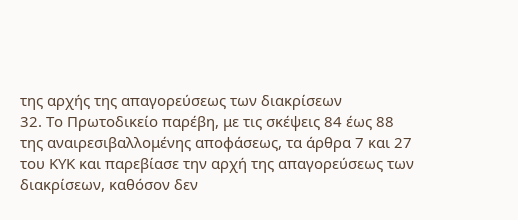της αρχής της απαγορεύσεως των διακρίσεων
32. Το Πρωτοδικείο παρέβη, με τις σκέψεις 84 έως 88 της αναιρεσιβαλλομένης αποφάσεως, τα άρθρα 7 και 27 του ΚΥΚ και παρεβίασε την αρχή της απαγορεύσεως των διακρίσεων, καθόσον δεν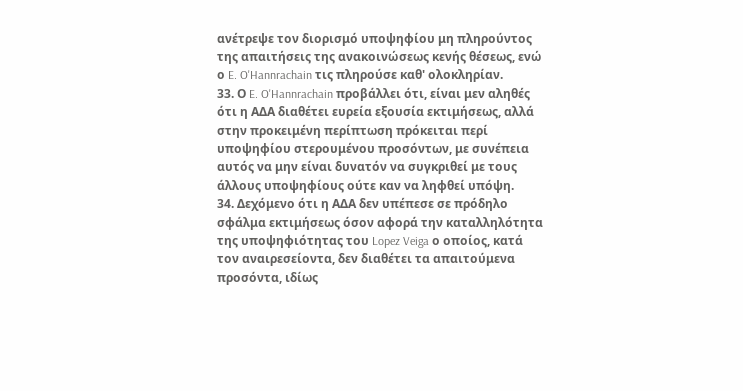ανέτρεψε τον διορισμό υποψηφίου μη πληρούντος της απαιτήσεις της ανακοινώσεως κενής θέσεως, ενώ ο E. O'Hannrachain τις πληρούσε καθ' ολοκληρίαν.
33. Ο E. O'Hannrachain προβάλλει ότι, είναι μεν αληθές ότι η ΑΔΑ διαθέτει ευρεία εξουσία εκτιμήσεως, αλλά στην προκειμένη περίπτωση πρόκειται περί υποψηφίου στερουμένου προσόντων, με συνέπεια αυτός να μην είναι δυνατόν να συγκριθεί με τους άλλους υποψηφίους ούτε καν να ληφθεί υπόψη.
34. Δεχόμενο ότι η ΑΔΑ δεν υπέπεσε σε πρόδηλο σφάλμα εκτιμήσεως όσον αφορά την καταλληλότητα της υποψηφιότητας του Lopez Veiga ο οποίος, κατά τον αναιρεσείοντα, δεν διαθέτει τα απαιτούμενα προσόντα, ιδίως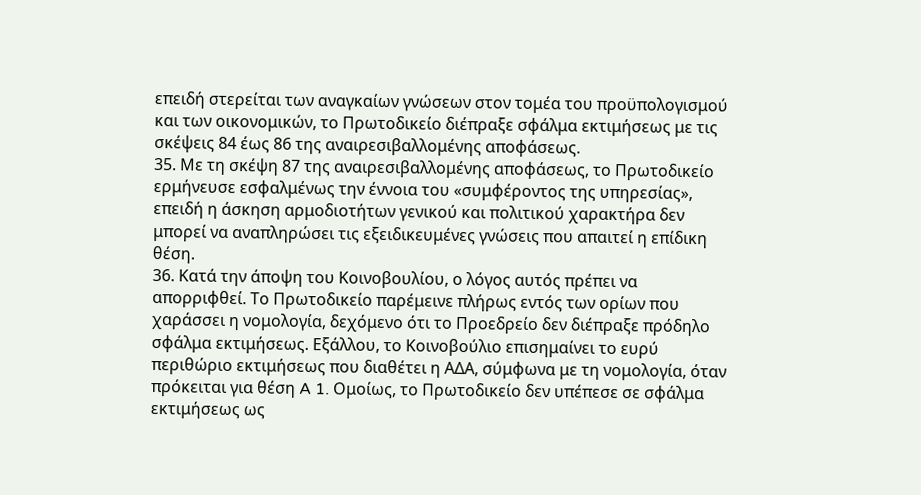επειδή στερείται των αναγκαίων γνώσεων στον τομέα του προϋπολογισμού και των οικονομικών, το Πρωτοδικείο διέπραξε σφάλμα εκτιμήσεως με τις σκέψεις 84 έως 86 της αναιρεσιβαλλομένης αποφάσεως.
35. Με τη σκέψη 87 της αναιρεσιβαλλομένης αποφάσεως, το Πρωτοδικείο ερμήνευσε εσφαλμένως την έννοια του «συμφέροντος της υπηρεσίας», επειδή η άσκηση αρμοδιοτήτων γενικού και πολιτικού χαρακτήρα δεν μπορεί να αναπληρώσει τις εξειδικευμένες γνώσεις που απαιτεί η επίδικη θέση.
36. Κατά την άποψη του Κοινοβουλίου, ο λόγος αυτός πρέπει να απορριφθεί. Το Πρωτοδικείο παρέμεινε πλήρως εντός των ορίων που χαράσσει η νομολογία, δεχόμενο ότι το Προεδρείο δεν διέπραξε πρόδηλο σφάλμα εκτιμήσεως. Εξάλλου, το Κοινοβούλιο επισημαίνει το ευρύ περιθώριο εκτιμήσεως που διαθέτει η ΑΔΑ, σύμφωνα με τη νομολογία, όταν πρόκειται για θέση A 1. Ομοίως, το Πρωτοδικείο δεν υπέπεσε σε σφάλμα εκτιμήσεως ως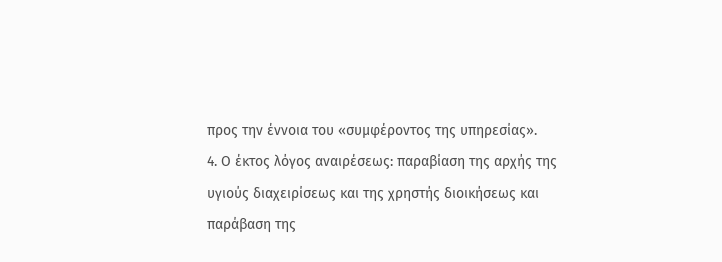προς την έννοια του «συμφέροντος της υπηρεσίας».
4. Ο έκτος λόγος αναιρέσεως: παραβίαση της αρχής της υγιούς διαχειρίσεως και της χρηστής διοικήσεως και παράβαση της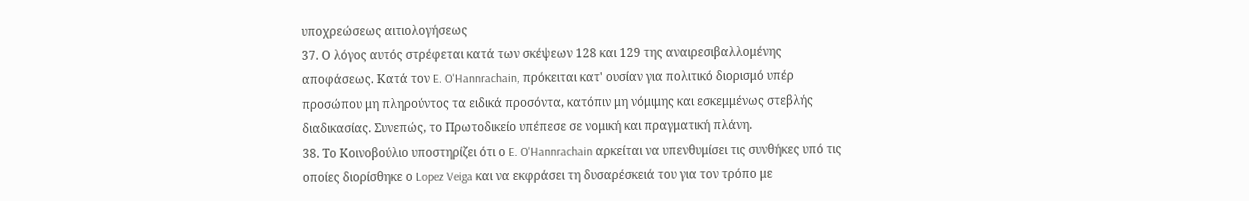υποχρεώσεως αιτιολογήσεως
37. Ο λόγος αυτός στρέφεται κατά των σκέψεων 128 και 129 της αναιρεσιβαλλομένης αποφάσεως. Κατά τον E. O'Hannrachain, πρόκειται κατ' ουσίαν για πολιτικό διορισμό υπέρ προσώπου μη πληρούντος τα ειδικά προσόντα, κατόπιν μη νόμιμης και εσκεμμένως στεβλής διαδικασίας. Συνεπώς, το Πρωτοδικείο υπέπεσε σε νομική και πραγματική πλάνη.
38. Το Κοινοβούλιο υποστηρίζει ότι ο E. O'Hannrachain αρκείται να υπενθυμίσει τις συνθήκες υπό τις οποίες διορίσθηκε ο Lopez Veiga και να εκφράσει τη δυσαρέσκειά του για τον τρόπο με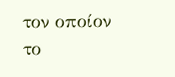τον οποίον το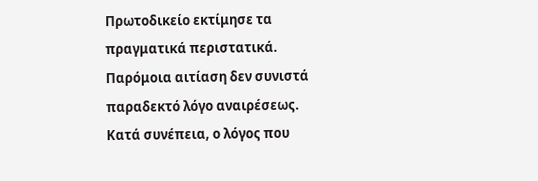Πρωτοδικείο εκτίμησε τα πραγματικά περιστατικά. Παρόμοια αιτίαση δεν συνιστά παραδεκτό λόγο αναιρέσεως. Κατά συνέπεια, ο λόγος που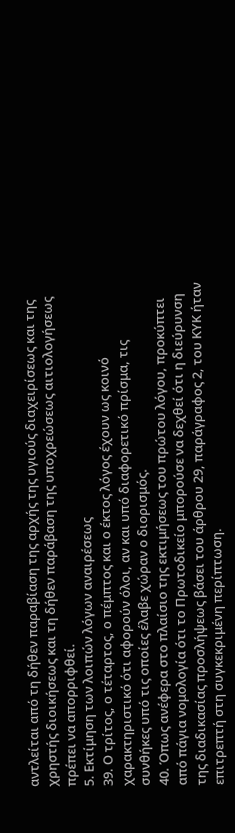αντλείται από τη δήθεν παραβίαση της αρχής της υγιούς διαχειρίσεως και της χρηστής διοικήσεως και τη δήθεν παράβαση της υποχρεώσεως αιτιολογήσεως πρέπει να απορριφθεί.
5. Εκτίμηση των λοιπών λόγων αναιρέσεως
39. Ο τρίτος, ο τέταρτος, ο πέμπτος και ο έκτος λόγος έχουν ως κοινό χαρακτηριστικό ότι αφορούν όλοι, αν και υπό διαφορετικό πρίσμα, τις συνθήκες υπό τις οποίες έλαβε χώραν ο διορισμός.
40. Όπως ανέφερα στο πλαίσιο της εκτιμήσεως του πρώτου λόγου, προκύπτει από πάγια νομολογία ότι το Πρωτοδικείο μπορούσε να δεχθεί ότι η διεύρυνση της διαδικασίας προσλήψεως βάσει του άρθρου 29, παράγραφος 2, του ΚΥΚ ήταν επιτρεπτή στη συγκεκριμένη περίπτωση.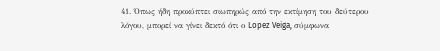41. Όπως ήδη προκύπτει σιωπηρώς από την εκτίμηση του δεύτερου λόγου, μπορεί να γίνει δεκτό ότι ο Lopez Veiga, σύμφωνα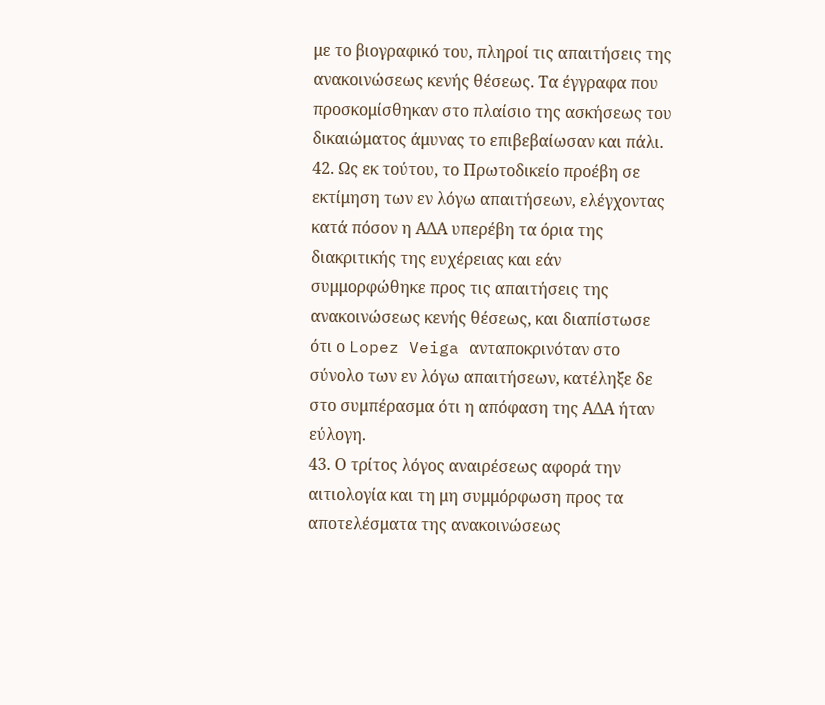με το βιογραφικό του, πληροί τις απαιτήσεις της ανακοινώσεως κενής θέσεως. Τα έγγραφα που προσκομίσθηκαν στο πλαίσιο της ασκήσεως του δικαιώματος άμυνας το επιβεβαίωσαν και πάλι.
42. Ως εκ τούτου, το Πρωτοδικείο προέβη σε εκτίμηση των εν λόγω απαιτήσεων, ελέγχοντας κατά πόσον η ΑΔΑ υπερέβη τα όρια της διακριτικής της ευχέρειας και εάν συμμορφώθηκε προς τις απαιτήσεις της ανακοινώσεως κενής θέσεως, και διαπίστωσε ότι ο Lopez Veiga ανταποκρινόταν στο σύνολο των εν λόγω απαιτήσεων, κατέληξε δε στο συμπέρασμα ότι η απόφαση της ΑΔΑ ήταν εύλογη.
43. Ο τρίτος λόγος αναιρέσεως αφορά την αιτιολογία και τη μη συμμόρφωση προς τα αποτελέσματα της ανακοινώσεως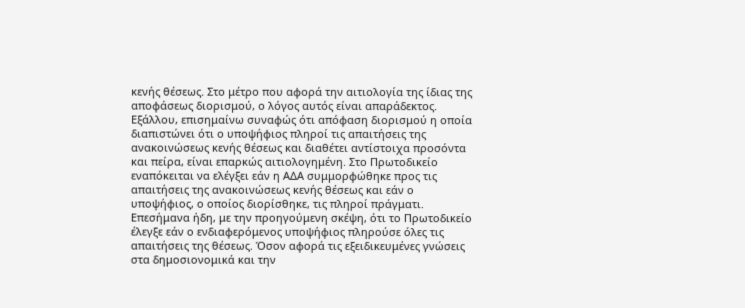κενής θέσεως. Στο μέτρο που αφορά την αιτιολογία της ίδιας της αποφάσεως διορισμού, ο λόγος αυτός είναι απαράδεκτος. Εξάλλου, επισημαίνω συναφώς ότι απόφαση διορισμού η οποία διαπιστώνει ότι ο υποψήφιος πληροί τις απαιτήσεις της ανακοινώσεως κενής θέσεως και διαθέτει αντίστοιχα προσόντα και πείρα, είναι επαρκώς αιτιολογημένη. Στο Πρωτοδικείο εναπόκειται να ελέγξει εάν η ΑΔΑ συμμορφώθηκε προς τις απαιτήσεις της ανακοινώσεως κενής θέσεως και εάν ο υποψήφιος, ο οποίος διορίσθηκε, τις πληροί πράγματι. Επεσήμανα ήδη, με την προηγούμενη σκέψη, ότι το Πρωτοδικείο έλεγξε εάν ο ενδιαφερόμενος υποψήφιος πληρούσε όλες τις απαιτήσεις της θέσεως. Όσον αφορά τις εξειδικευμένες γνώσεις στα δημοσιονομικά και την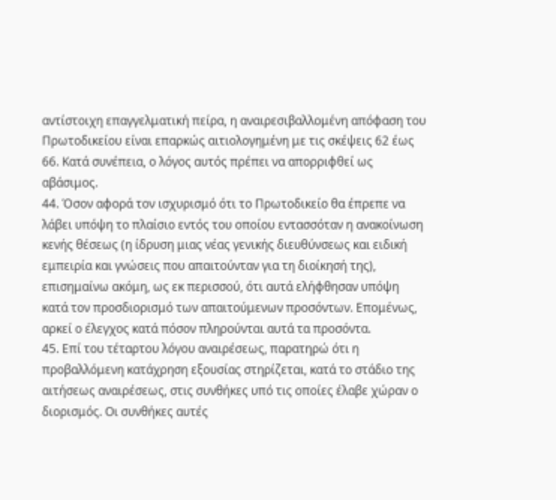αντίστοιχη επαγγελματική πείρα, η αναιρεσιβαλλομένη απόφαση του Πρωτοδικείου είναι επαρκώς αιτιολογημένη με τις σκέψεις 62 έως 66. Κατά συνέπεια, ο λόγος αυτός πρέπει να απορριφθεί ως αβάσιμος.
44. Όσον αφορά τον ισχυρισμό ότι το Πρωτοδικείο θα έπρεπε να λάβει υπόψη το πλαίσιο εντός του οποίου εντασσόταν η ανακοίνωση κενής θέσεως (η ίδρυση μιας νέας γενικής διευθύνσεως και ειδική εμπειρία και γνώσεις που απαιτούνταν για τη διοίκησή της), επισημαίνω ακόμη, ως εκ περισσού, ότι αυτά ελήφθησαν υπόψη κατά τον προσδιορισμό των απαιτούμενων προσόντων. Επομένως, αρκεί ο έλεγχος κατά πόσον πληρούνται αυτά τα προσόντα.
45. Επί του τέταρτου λόγου αναιρέσεως, παρατηρώ ότι η προβαλλόμενη κατάχρηση εξουσίας στηρίζεται, κατά το στάδιο της αιτήσεως αναιρέσεως, στις συνθήκες υπό τις οποίες έλαβε χώραν ο διορισμός. Οι συνθήκες αυτές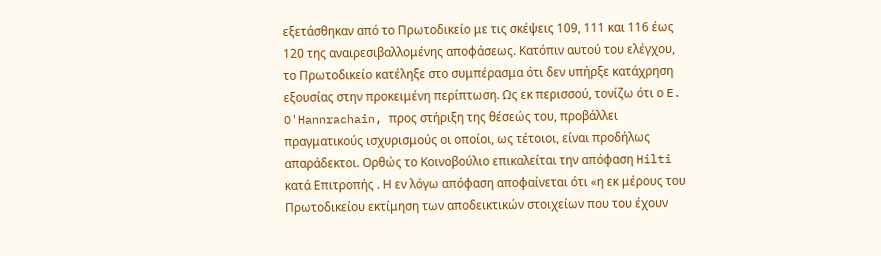εξετάσθηκαν από το Πρωτοδικείο με τις σκέψεις 109, 111 και 116 έως 120 της αναιρεσιβαλλομένης αποφάσεως. Κατόπιν αυτού του ελέγχου, το Πρωτοδικείο κατέληξε στο συμπέρασμα ότι δεν υπήρξε κατάχρηση εξουσίας στην προκειμένη περίπτωση. Ως εκ περισσού, τονίζω ότι ο E. O'Hannrachain, προς στήριξη της θέσεώς του, προβάλλει πραγματικούς ισχυρισμούς οι οποίοι, ως τέτοιοι, είναι προδήλως απαράδεκτοι. Ορθώς το Κοινοβούλιο επικαλείται την απόφαση Hilti κατά Επιτροπής . Η εν λόγω απόφαση αποφαίνεται ότι «η εκ μέρους του Πρωτοδικείου εκτίμηση των αποδεικτικών στοιχείων που του έχουν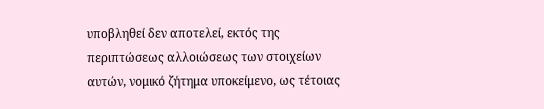υποβληθεί δεν αποτελεί, εκτός της περιπτώσεως αλλοιώσεως των στοιχείων αυτών, νομικό ζήτημα υποκείμενο, ως τέτοιας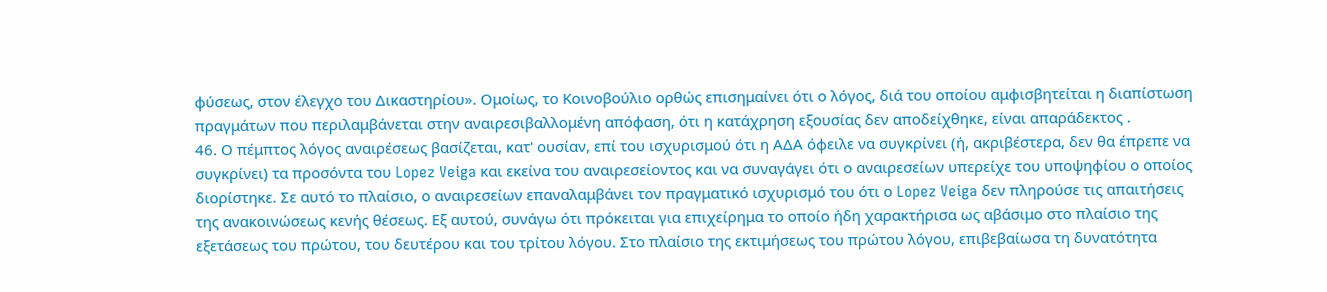φύσεως, στον έλεγχο του Δικαστηρίου». Ομοίως, το Κοινοβούλιο ορθώς επισημαίνει ότι ο λόγος, διά του οποίου αμφισβητείται η διαπίστωση πραγμάτων που περιλαμβάνεται στην αναιρεσιβαλλομένη απόφαση, ότι η κατάχρηση εξουσίας δεν αποδείχθηκε, είναι απαράδεκτος .
46. Ο πέμπτος λόγος αναιρέσεως βασίζεται, κατ' ουσίαν, επί του ισχυρισμού ότι η ΑΔΑ όφειλε να συγκρίνει (ή, ακριβέστερα, δεν θα έπρεπε να συγκρίνει) τα προσόντα του Lopez Veiga και εκείνα του αναιρεσείοντος και να συναγάγει ότι ο αναιρεσείων υπερείχε του υποψηφίου ο οποίος διορίστηκε. Σε αυτό το πλαίσιο, ο αναιρεσείων επαναλαμβάνει τον πραγματικό ισχυρισμό του ότι ο Lopez Veiga δεν πληρούσε τις απαιτήσεις της ανακοινώσεως κενής θέσεως. Εξ αυτού, συνάγω ότι πρόκειται για επιχείρημα το οποίο ήδη χαρακτήρισα ως αβάσιμο στο πλαίσιο της εξετάσεως του πρώτου, του δευτέρου και του τρίτου λόγου. Στο πλαίσιο της εκτιμήσεως του πρώτου λόγου, επιβεβαίωσα τη δυνατότητα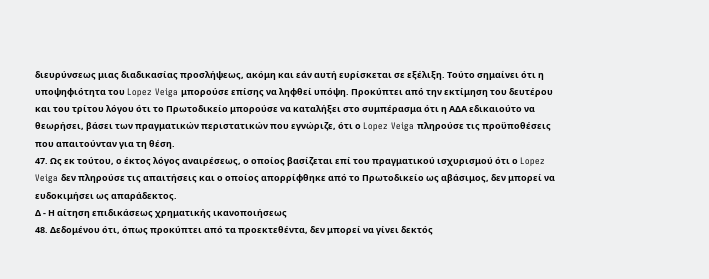διευρύνσεως μιας διαδικασίας προσλήψεως, ακόμη και εάν αυτή ευρίσκεται σε εξέλιξη. Τούτο σημαίνει ότι η υποψηφιότητα του Lopez Veiga μπορούσε επίσης να ληφθεί υπόψη. Προκύπτει από την εκτίμηση του δευτέρου και του τρίτου λόγου ότι το Πρωτοδικείο μπορούσε να καταλήξει στο συμπέρασμα ότι η ΑΔΑ εδικαιούτο να θεωρήσει, βάσει των πραγματικών περιστατικών που εγνώριζε, ότι ο Lopez Veiga πληρούσε τις προϋποθέσεις που απαιτούνταν για τη θέση.
47. Ως εκ τούτου, ο έκτος λόγος αναιρέσεως, ο οποίος βασίζεται επί του πραγματικού ισχυρισμού ότι ο Lopez Veiga δεν πληρούσε τις απαιτήσεις και ο οποίος απορρίφθηκε από το Πρωτοδικείο ως αβάσιμος, δεν μπορεί να ευδοκιμήσει ως απαράδεκτος.
Δ - Η αίτηση επιδικάσεως χρηματικής ικανοποιήσεως
48. Δεδομένου ότι, όπως προκύπτει από τα προεκτεθέντα, δεν μπορεί να γίνει δεκτός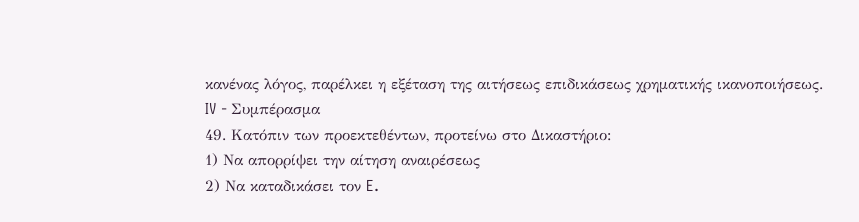κανένας λόγος, παρέλκει η εξέταση της αιτήσεως επιδικάσεως χρηματικής ικανοποιήσεως.
IV - Συμπέρασμα
49. Κατόπιν των προεκτεθέντων, προτείνω στο Δικαστήριο:
1) Να απορρίψει την αίτηση αναιρέσεως
2) Να καταδικάσει τον E.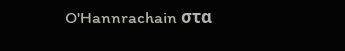O'Hannrachain στα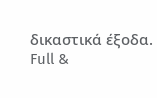δικαστικά έξοδα.
Full &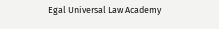Egal Universal Law Academy